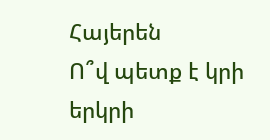Հայերեն
Ո՞վ պետք է կրի երկրի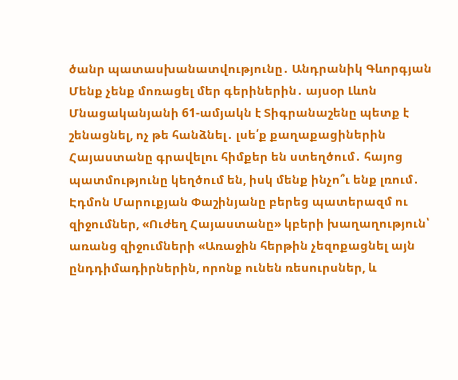ծանր պատասխանատվությունը․ Անդրանիկ Գևորգյան Մենք չենք մոռացել մեր գերիներին․ այսօր Լևոն Մնացականյանի 61-ամյակն է Տիգրանաշենը պետք է շենացնել, ոչ թե հանձնել․ լսե՛ք քաղաքացիներին Հայաստանը գրավելու հիմքեր են ստեղծում․ հայոց պատմությունը կեղծում են, իսկ մենք ինչո՞ւ ենք լռում․ Էդմոն Մարուքյան Փաշինյանը բերեց պատերազմ ու զիջումներ, «Ուժեղ Հայաստանը» կբերի խաղաղություն՝ առանց զիջումների «Առաջին հերթին չեզոքացնել այն ընդդիմադիրներին, որոնք ունեն ռեսուրսներ, և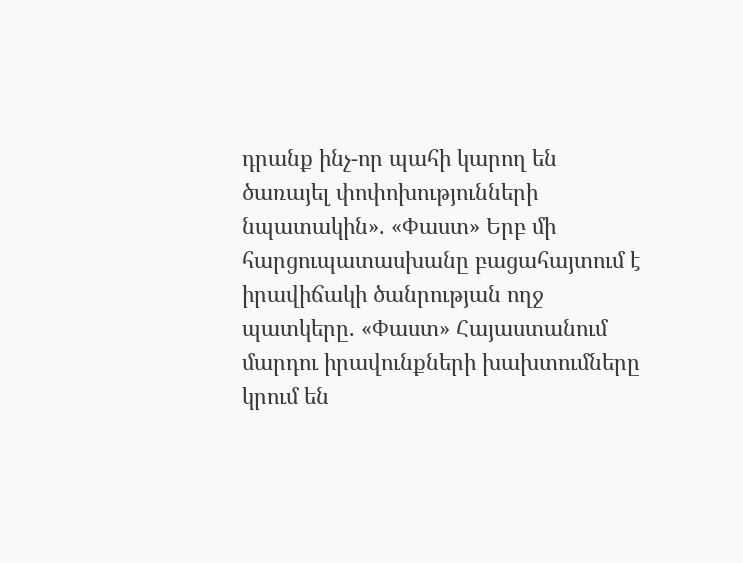դրանք ինչ-որ պահի կարող են ծառայել փոփոխությունների նպատակին». «Փաստ» Երբ մի հարցուպատասխանը բացահայտում է իրավիճակի ծանրության ողջ պատկերը. «Փաստ» Հայաստանում մարդու իրավունքների խախտումները կրում են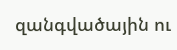զանգվածային ու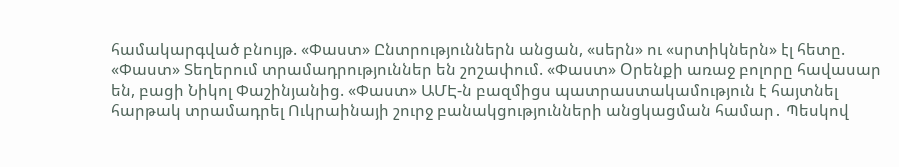համակարգված բնույթ. «Փաստ» Ընտրություններն անցան, «սերն» ու «սրտիկներն» էլ հետը. «Փաստ» Տեղերում տրամադրություններ են շոշափում. «Փաստ» Oրենքի առաջ բոլորը հավասար են, բացի Նիկոլ Փաշինյանից. «Փաստ» ԱՄԷ-ն բազմիցս պատրաստակամություն է հայտնել հարթակ տրամադրել Ուկրաինայի շուրջ բանակցությունների անցկացման համար․ Պեսկով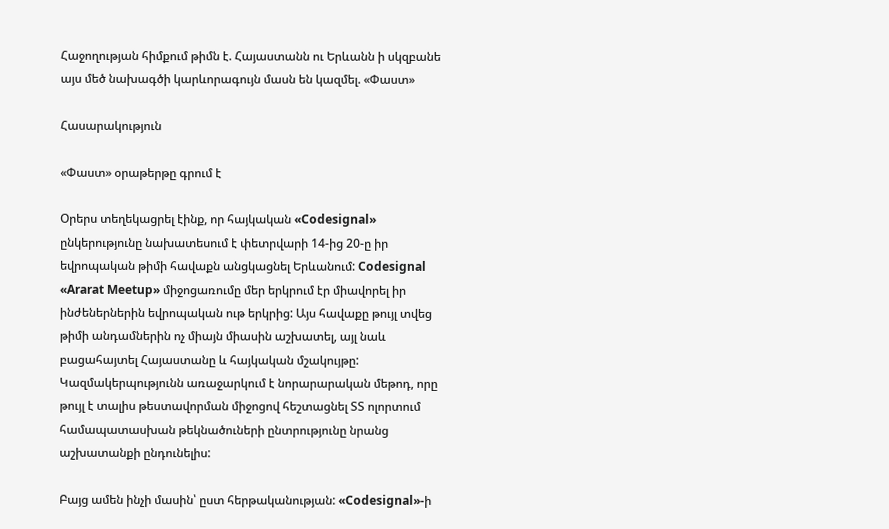Հաջողության հիմքում թիմն է. Հայաստանն ու Երևանն ի սկզբանե այս մեծ նախագծի կարևորագույն մասն են կազմել. «Փաստ»

Հասարակություն

«Փաստ» օրաթերթը գրում է

Օրերս տեղեկացրել էինք, որ հայկական «Codesignal» ընկերությունը նախատեսում է փետրվարի 14-ից 20-ը իր եվրոպական թիմի հավաքն անցկացնել Երևանում: Codesignal «Ararat Meetup» միջոցառումը մեր երկրում էր միավորել իր ինժեներներին եվրոպական ութ երկրից: Այս հավաքը թույլ տվեց թիմի անդամներին ոչ միայն միասին աշխատել, այլ նաև բացահայտել Հայաստանը և հայկական մշակույթը: Կազմակերպությունն առաջարկում է նորարարական մեթոդ, որը թույլ է տալիս թեստավորման միջոցով հեշտացնել ՏՏ ոլորտում համապատասխան թեկնածուների ընտրությունը նրանց աշխատանքի ընդունելիս:

Բայց ամեն ինչի մասին՝ ըստ հերթականության: «Codesignal»-ի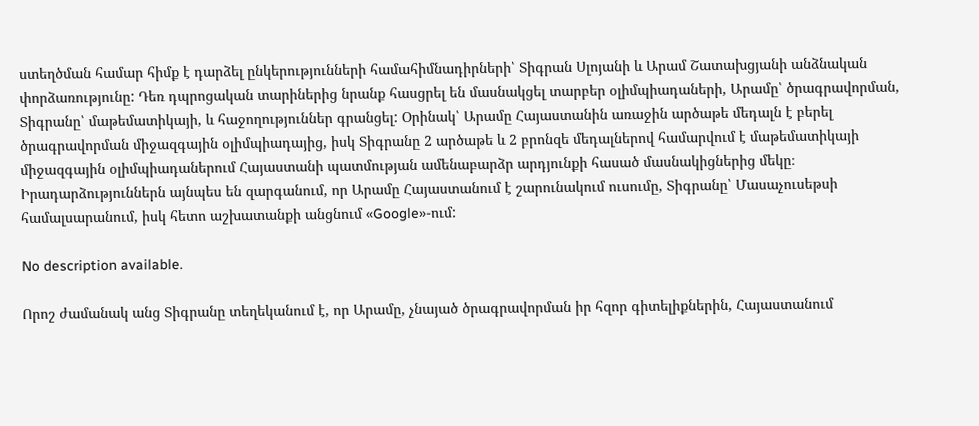ստեղծման համար հիմք է դարձել ընկերությունների համահիմնադիրների՝ Տիգրան Սլոյանի և Արամ Շատախցյանի անձնական փորձառությունը: Դեռ դպրոցական տարիներից նրանք հասցրել են մասնակցել տարբեր օլիմպիադաների, Արամը՝ ծրագրավորման, Տիգրանը՝ մաթեմատիկայի, և հաջողություններ գրանցել: Օրինակ՝ Արամը Հայաստանին առաջին արծաթե մեդալն է բերել ծրագրավորման միջազգային օլիմպիադայից, իսկ Տիգրանը 2 արծաթե և 2 բրոնզե մեդալներով համարվում է մաթեմատիկայի միջազգային օլիմպիադաներում Հայաստանի պատմության ամենաբարձր արդյունքի հասած մասնակիցներից մեկը։ Իրադարձություններն այնպես են զարգանում, որ Արամը Հայաստանում է շարունակում ուսումը, Տիգրանը՝ Մասաչուսեթսի համալսարանում, իսկ հետո աշխատանքի անցնում «Google»-ում:

No description available.

Որոշ ժամանակ անց Տիգրանը տեղեկանում է, որ Արամը, չնայած ծրագրավորման իր հզոր գիտելիքներին, Հայաստանում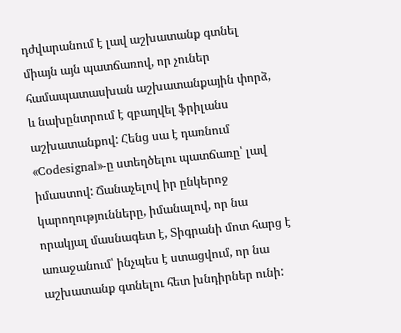դժվարանում է լավ աշխատանք գտնել միայն այն պատճառով, որ չուներ համապատասխան աշխատանքային փորձ, և նախընտրում է զբաղվել ֆրիլանս աշխատանքով: Հենց սա է դառնում «Codesignal»-ը ստեղծելու պատճառը՝ լավ իմաստով: Ճանաչելով իր ընկերոջ կարողությունները, իմանալով, որ նա որակյալ մասնագետ է, Տիգրանի մոտ հարց է առաջանում՝ ինչպես է ստացվում, որ նա աշխատանք գտնելու հետ խնդիրներ ունի: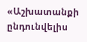«Աշխատանքի ընդունվելիս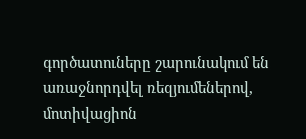գործատուները շարունակում են առաջնորդվել ռեզյումեներով, մոտիվացիոն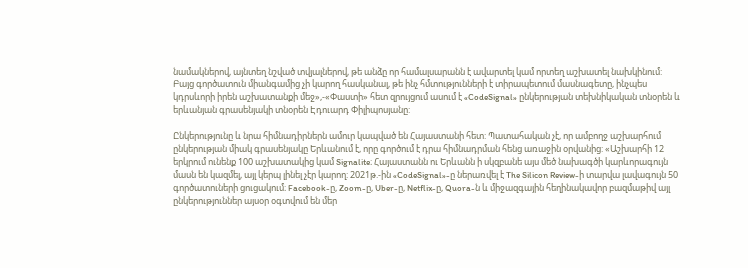նամակներով, այնտեղ նշված տվյալներով, թե անձը որ համալսարանն է ավարտել կամ որտեղ աշխատել նախկինում: Բայց գործատուն միանգամից չի կարող հասկանալ, թե ինչ հմտությունների է տիրապետում մասնագետը, ինչպես կդրսևորի իրեն աշխատանքի մեջ»,-«Փաստի» հետ զրույցում ասում է «CodeSignal» ընկերության տեխնիկական տնօրեն և երևանյան գրասենյակի տնօրեն Էդուարդ Փիլիպոսյանը:

Ընկերությունը և նրա հիմնադիրներն ամուր կապված են Հայաստանի հետ: Պատահական չէ, որ ամբողջ աշխարհում ընկերության միակ գրասենյակը Երևանում է, որը գործում է դրա հիմնադրման հենց առաջին օրվանից: «Աշխարհի 12 երկրում ունենք 100 աշխատակից կամ Signalite։ Հայաստանն ու Երևանն ի սկզբանե այս մեծ նախագծի կարևորագույն մասն են կազմել, այլ կերպ լինել չէր կարող: 2021թ.-ին «CodeSignal»-ը ներառվել է The Silicon Review-ի տարվա լավագույն 50 գործատուների ցուցակում։ Facebook-ը, Zoom-ը, Uber-ը, Netflix-ը, Quora-ն և միջազգային հեղինակավոր բազմաթիվ այլ ընկերություններ այսօր օգտվում են մեր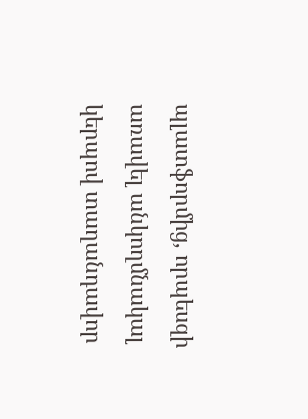պլատֆորմից, որպեսզի առավել անկողմնակալ կերպով տաղանդավոր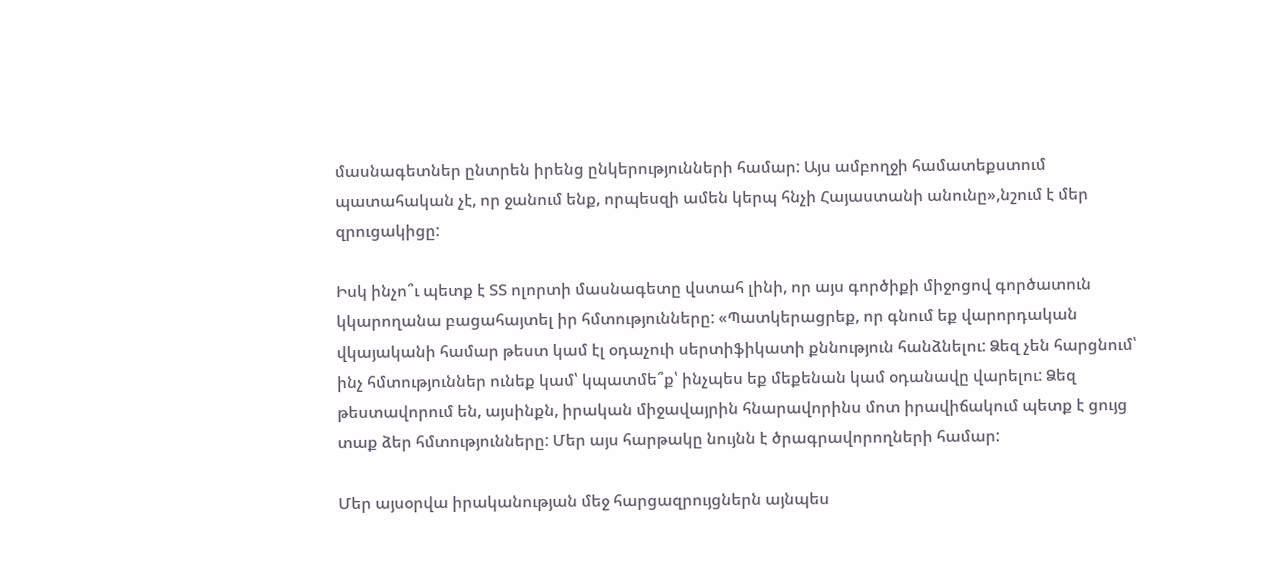մասնագետներ ընտրեն իրենց ընկերությունների համար: Այս ամբողջի համատեքստում պատահական չէ, որ ջանում ենք, որպեսզի ամեն կերպ հնչի Հայաստանի անունը»,նշում է մեր զրուցակիցը:

Իսկ ինչո՞ւ պետք է ՏՏ ոլորտի մասնագետը վստահ լինի, որ այս գործիքի միջոցով գործատուն կկարողանա բացահայտել իր հմտությունները: «Պատկերացրեք, որ գնում եք վարորդական վկայականի համար թեստ կամ էլ օդաչուի սերտիֆիկատի քննություն հանձնելու: Ձեզ չեն հարցնում՝ ինչ հմտություններ ունեք կամ՝ կպատմե՞ք՝ ինչպես եք մեքենան կամ օդանավը վարելու: Ձեզ թեստավորում են, այսինքն, իրական միջավայրին հնարավորինս մոտ իրավիճակում պետք է ցույց տաք ձեր հմտությունները: Մեր այս հարթակը նույնն է ծրագրավորողների համար:

Մեր այսօրվա իրականության մեջ հարցազրույցներն այնպես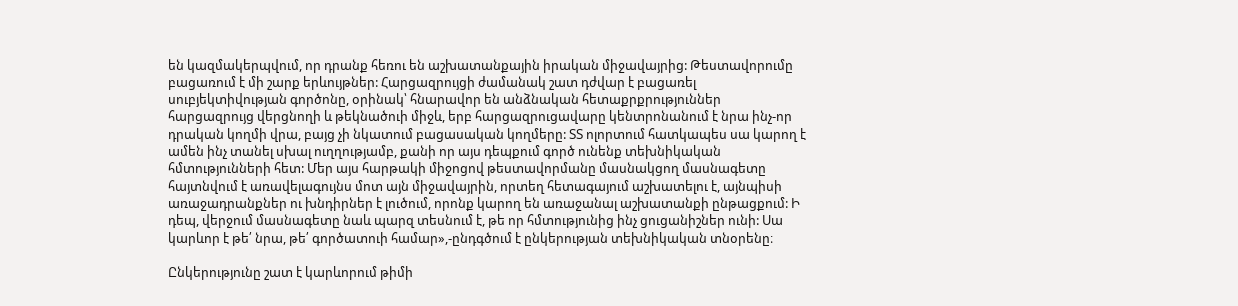են կազմակերպվում, որ դրանք հեռու են աշխատանքային իրական միջավայրից: Թեստավորումը բացառում է մի շարք երևույթներ: Հարցազրույցի ժամանակ շատ դժվար է բացառել սուբյեկտիվության գործոնը, օրինակ՝ հնարավոր են անձնական հետաքրքրություններ հարցազրույց վերցնողի և թեկնածուի միջև, երբ հարցազրուցավարը կենտրոնանում է նրա ինչ-որ դրական կողմի վրա, բայց չի նկատում բացասական կողմերը: ՏՏ ոլորտում հատկապես սա կարող է ամեն ինչ տանել սխալ ուղղությամբ, քանի որ այս դեպքում գործ ունենք տեխնիկական հմտությունների հետ: Մեր այս հարթակի միջոցով թեստավորմանը մասնակցող մասնագետը հայտնվում է առավելագույնս մոտ այն միջավայրին, որտեղ հետագայում աշխատելու է, այնպիսի առաջադրանքներ ու խնդիրներ է լուծում, որոնք կարող են առաջանալ աշխատանքի ընթացքում: Ի դեպ, վերջում մասնագետը նաև պարզ տեսնում է, թե որ հմտությունից ինչ ցուցանիշներ ունի: Սա կարևոր է թե՛ նրա, թե՛ գործատուի համար»,-ընդգծում է ընկերության տեխնիկական տնօրենը։

Ընկերությունը շատ է կարևորում թիմի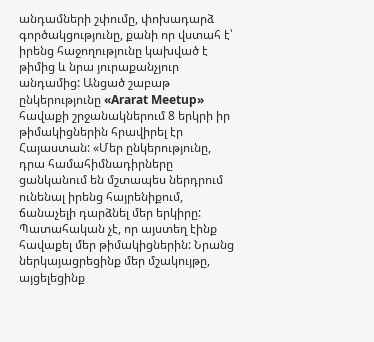անդամների շփումը, փոխադարձ գործակցությունը, քանի որ վստահ է՝ իրենց հաջողությունը կախված է թիմից և նրա յուրաքանչյուր անդամից: Անցած շաբաթ ընկերությունը «Ararat Meetup» հավաքի շրջանակներում 8 երկրի իր թիմակիցներին հրավիրել էր Հայաստան: «Մեր ընկերությունը, դրա համահիմնադիրները ցանկանում են մշտապես ներդրում ունենալ իրենց հայրենիքում, ճանաչելի դարձնել մեր երկիրը: Պատահական չէ, որ այստեղ էինք հավաքել մեր թիմակիցներին: Նրանց ներկայացրեցինք մեր մշակույթը, այցելեցինք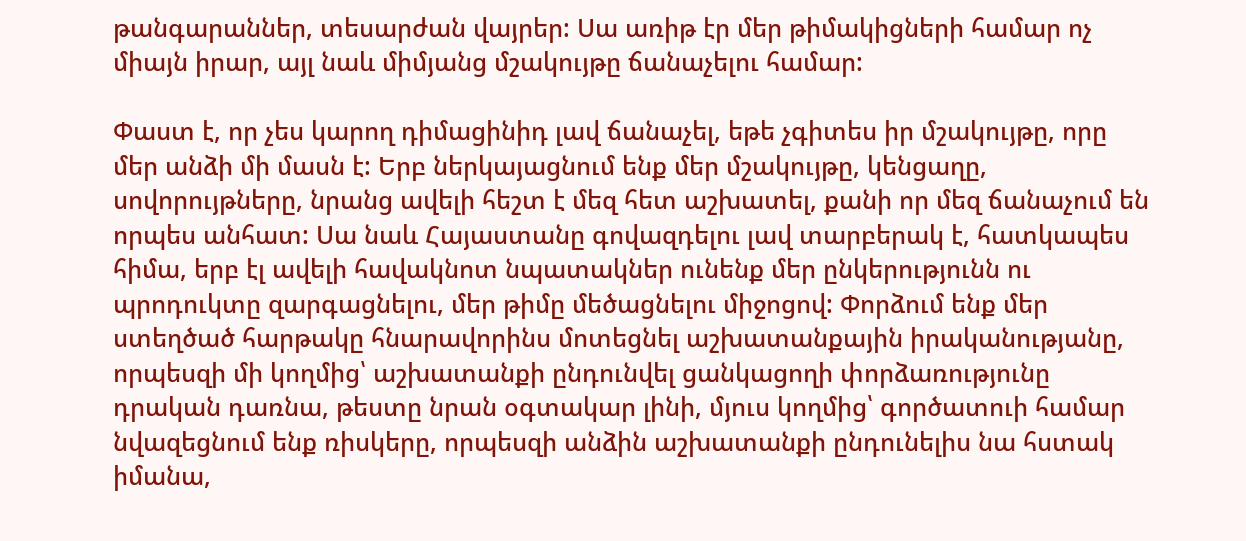թանգարաններ, տեսարժան վայրեր: Սա առիթ էր մեր թիմակիցների համար ոչ միայն իրար, այլ նաև միմյանց մշակույթը ճանաչելու համար:

Փաստ է, որ չես կարող դիմացինիդ լավ ճանաչել, եթե չգիտես իր մշակույթը, որը մեր անձի մի մասն է: Երբ ներկայացնում ենք մեր մշակույթը, կենցաղը, սովորույթները, նրանց ավելի հեշտ է մեզ հետ աշխատել, քանի որ մեզ ճանաչում են որպես անհատ: Սա նաև Հայաստանը գովազդելու լավ տարբերակ է, հատկապես հիմա, երբ էլ ավելի հավակնոտ նպատակներ ունենք մեր ընկերությունն ու պրոդուկտը զարգացնելու, մեր թիմը մեծացնելու միջոցով: Փորձում ենք մեր ստեղծած հարթակը հնարավորինս մոտեցնել աշխատանքային իրականությանը, որպեսզի մի կողմից՝ աշխատանքի ընդունվել ցանկացողի փորձառությունը դրական դառնա, թեստը նրան օգտակար լինի, մյուս կողմից՝ գործատուի համար նվազեցնում ենք ռիսկերը, որպեսզի անձին աշխատանքի ընդունելիս նա հստակ իմանա,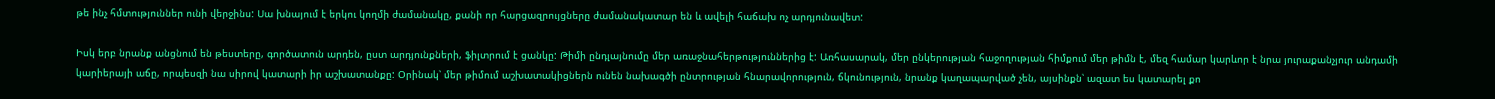թե ինչ հմտություններ ունի վերջինս: Սա խնայում է երկու կողմի ժամանակը, քանի որ հարցազրույցները ժամանակատար են և ավելի հաճախ ոչ արդյունավետ:

Իսկ երբ նրանք անցնում են թեստերը, գործատուն արդեն, ըստ արդյունքների, ֆիլտրում է ցանկը: Թիմի ընդլայնումը մեր առաջնահերթություններից է: Առհասարակ, մեր ընկերության հաջողության հիմքում մեր թիմն է, մեզ համար կարևոր է նրա յուրաքանչյուր անդամի կարիերայի աճը, որպեսզի նա սիրով կատարի իր աշխատանքը: Օրինակ՝ մեր թիմում աշխատակիցներն ունեն նախագծի ընտրության հնարավորություն, ճկունություն, նրանք կաղապարված չեն, այսինքն՝ ազատ ես կատարել քո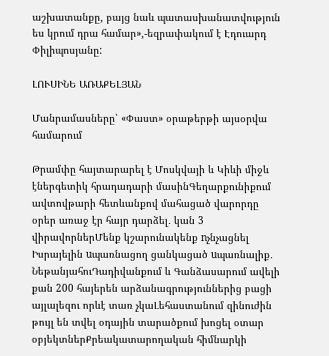աշխատանքը, բայց նաև պատասխանատվություն ես կրում դրա համար»,-եզրափակում է Էդուարդ Փիլիպոսյանը:

ԼՈՒՍԻՆԵ ԱՌԱՔԵԼՅԱՆ

Մանրամասները՝ «Փաստ» օրաթերթի այսօրվա համարում

Թրամփը հայտարարել է Մոսկվայի և Կիևի միջև էներգետիկ հրադադարի մասինԳեղարքունիքում ավտովթարի հետևանքով մահացած վարորդը օրեր առաջ էր հայր դարձել․ կան 3 վիրավորներՄենք կշարունակենք nչնչացնել Իսրայելին uպառնացող ցանկացած uպառնալիք․ ՆեթանյահուԴադիվանքում և Գանձասարում ավելի քան 200 հայերեն արձանագրություններից բացի այլալեզու որևէ տառ չկաԼեհաստանում զինուժին թույլ են տվել օդային տարածքում խոցել օտար օբյեկտներՔրեակատարողական հիմնարկի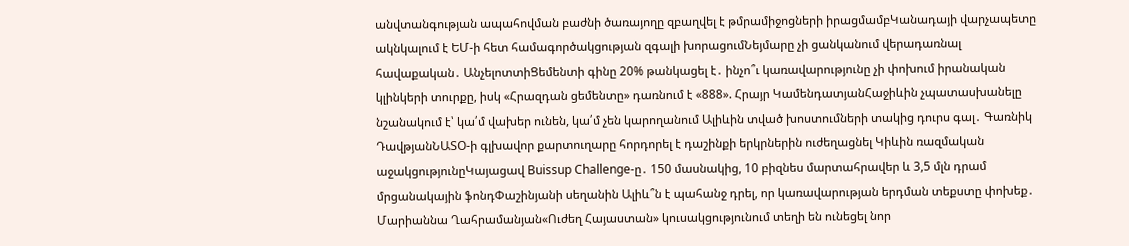անվտանգության ապահովման բաժնի ծառայողը զբաղվել է թմրամիջոցների իրացմամբԿանադայի վարչապետը ակնկալում է ԵՄ-ի հետ համագործակցության զգալի խորացումՆեյմարը չի ցանկանում վերադառնալ հավաքական․ ԱնչելոտտիՑեմենտի գինը 20% թանկացել է․ ինչո՞ւ կառավարությունը չի փոխում իրանական կլինկերի տուրքը, իսկ «Հրազդան ցեմենտը» դառնում է «888». Հրայր ԿամենդատյանՀաջիևին չպատասխանելը նշանակում է՝ կա՛մ վախեր ունեն, կա՛մ չեն կարողանում Ալիևին տված խոստումների տակից դուրս գալ․ Գառնիկ ԴավթյանՆԱՏՕ-ի գլխավոր քարտուղարը հորդորել է դաշինքի երկրներին ուժեղացնել Կիևին ռազմական աջակցությունըԿայացավ Buissup Challenge-ը․ 150 մասնակից, 10 բիզնես մարտահրավեր և 3,5 մլն դրամ մրցանակային ֆոնդՓաշինյանի սեղանին Ալիև՞ն է պահանջ դրել, որ կառավարության երդման տեքստը փոխեք․ Մարիաննա Ղահրամանյան«Ուժեղ Հայաստան» կուսակցությունում տեղի են ունեցել նոր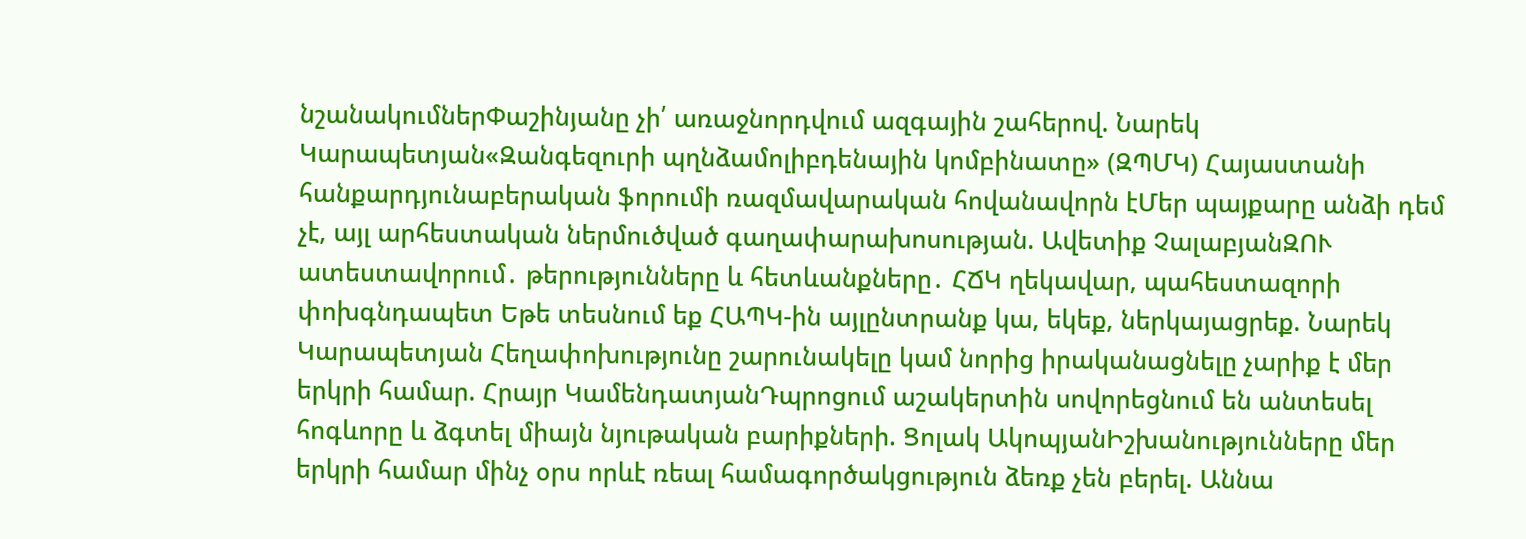նշանակումներՓաշինյանը չի՛ առաջնորդվում ազգային շահերով. Նարեկ Կարապետյան«Զանգեզուրի պղնձամոլիբդենային կոմբինատը» (ԶՊՄԿ) Հայաստանի հանքարդյունաբերական ֆորումի ռազմավարական հովանավորն էՄեր պայքարը անձի դեմ չէ, այլ արհեստական ներմուծված գաղափարախոսության. Ավետիք ՉալաբյանԶՈՒ ատեստավորում․ թերությունները և հետևանքները․ ՀՃԿ ղեկավար, պահեստազորի փոխգնդապետ Եթե տեսնում եք ՀԱՊԿ-ին այլընտրանք կա, եկեք, ներկայացրեք. Նարեկ Կարապետյան Հեղափոխությունը շարունակելը կամ նորից իրականացնելը չարիք է մեր երկրի համար. Հրայր ԿամենդատյանԴպրոցում աշակերտին սովորեցնում են անտեսել հոգևորը և ձգտել միայն նյութական բարիքների. Ցոլակ ԱկոպյանԻշխանությունները մեր երկրի համար մինչ օրս որևէ ռեալ համագործակցություն ձեռք չեն բերել. Աննա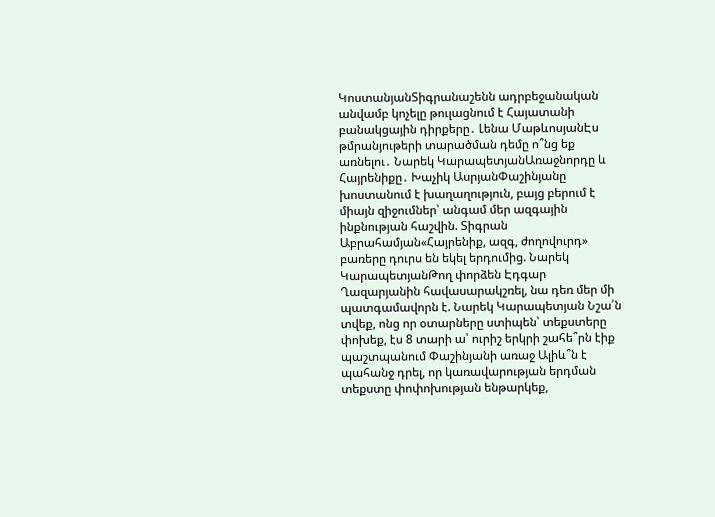ԿոստանյանՏիգրանաշենն ադրբեջանական անվամբ կոչելը թուլացնում է Հայատանի բանակցային դիրքերը․ Լենա ՄաթևոսյանԷս թմրանյութերի տարածման դեմը ո՞նց եք առնելու․ Նարեկ ԿարապետյանԱռաջնորդը և Հայրենիքը․ Խաչիկ ԱսրյանՓաշինյանը խոստանում է խաղաղություն, բայց բերում է միայն զիջումներ՝ անգամ մեր ազգային ինքնության հաշվին. Տիգրան Աբրահամյան«Հայրենիք, ազգ, ժողովուրդ» բառերը դուրս են եկել երդումից. Նարեկ ԿարապետյանԹող փորձեն Էդգար Ղազարյանին հավասարակշռել, նա դեռ մեր մի պատգամավորն է. Նարեկ Կարապետյան Նշա՛ն տվեք, ոնց որ օտարները ստիպեն՝ տեքստերը փոխեք, էս 8 տարի ա՝ ուրիշ երկրի շահե՞րն էիք պաշտպանում Փաշինյանի առաջ Ալիև՞ն է պահանջ դրել, որ կառավարության երդման տեքստը փոփոխության ենթարկեք,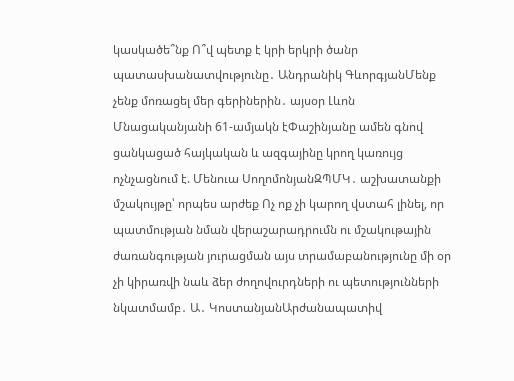կասկածե՞նք Ո՞վ պետք է կրի երկրի ծանր պատասխանատվությունը․ Անդրանիկ ԳևորգյանՄենք չենք մոռացել մեր գերիներին․ այսօր Լևոն Մնացականյանի 61-ամյակն էՓաշինյանը ամեն գնով ցանկացած հայկական և ազգայինը կրող կառույց ոչնչացնում է. Մենուա ՍողոմոնյանԶՊՄԿ․ աշխատանքի մշակույթը՝ որպես արժեք Ոչ ոք չի կարող վստահ լինել, որ պատմության նման վերաշարադրումն ու մշակութային ժառանգության յուրացման այս տրամաբանությունը մի օր չի կիրառվի նաև ձեր ժողովուրդների ու պետությունների նկատմամբ․ Ա․ ԿոստանյանԱրժանապատիվ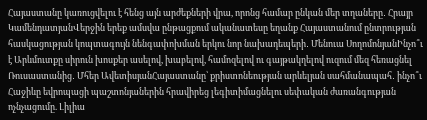Հայաստանը կառուցվելու է հենց այն արժեքների վրա, որոնց համար ընկան մեր տղաները․ Հրայր ԿամենդատյանՎերջին երեք ամսվա ընթացքում ականատեսը եղանք Հայաստանում ընտրության հասկացության կոպտագույն նենգափոխման երկու նոր նախադեպերի․ Մենուա ՍողոմոնյանԻնչո՞ւ է Արևմուտքը սիրուն խոսքեր ասելով, խաբելով, համոզելով ու գայթակղելով ուզում մեզ հեռացնել Ռուսաստանից․ Մհեր ԱվետիսյանՀայաստանը՝ քրիստոնեության արևելյան սահմանապահ․ ինչո՞ւ Հաջիևը եվրոպացի պաշտոնյաներին հրավիրեց լեգիտիմացնելու սեփական ժառանգության ոչնչացումը. Լիլիա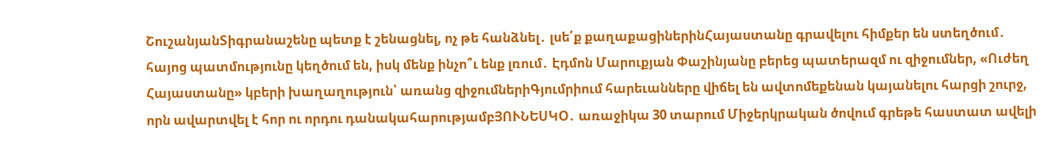ՇուշանյանՏիգրանաշենը պետք է շենացնել, ոչ թե հանձնել․ լսե՛ք քաղաքացիներինՀայաստանը գրավելու հիմքեր են ստեղծում․ հայոց պատմությունը կեղծում են, իսկ մենք ինչո՞ւ ենք լռում․ Էդմոն Մարուքյան Փաշինյանը բերեց պատերազմ ու զիջումներ, «Ուժեղ Հայաստանը» կբերի խաղաղություն՝ առանց զիջումներիԳյումրիում հարեւանները վիճել են ավտոմեքենան կայանելու հարցի շուրջ, որն ավարտվել է հոր ու որդու դանակահարությամբՅՈՒՆԵՍԿՕ․ առաջիկա 30 տարում Միջերկրական ծովում գրեթե հաստատ ավելի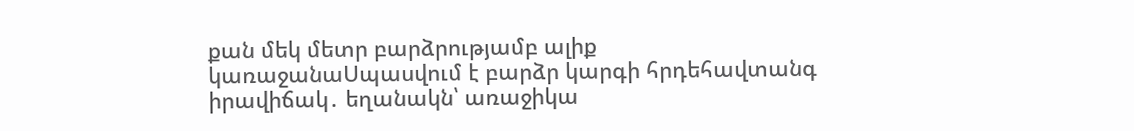քան մեկ մետր բարձրությամբ ալիք կառաջանաՍպասվում է բարձր կարգի հրդեհավտանգ իրավիճակ․ եղանակն՝ առաջիկա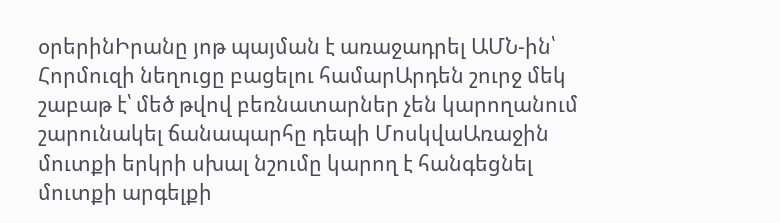օրերինԻրանը յոթ պայման է առաջադրել ԱՄՆ-ին՝ Հորմուզի նեղուցը բացելու համարԱրդեն շուրջ մեկ շաբաթ է՝ մեծ թվով բեռնատարներ չեն կարողանում շարունակել ճանապարհը դեպի ՄոսկվաԱռաջին մուտքի երկրի սխալ նշումը կարող է հանգեցնել մուտքի արգելքի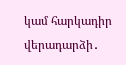կամ հարկադիր վերադարձի․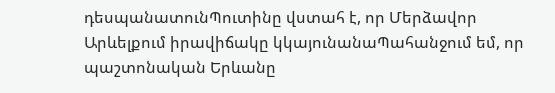դեսպանատունՊուտինը վստահ է, որ Մերձավոր Արևելքում իրավիճակը կկայունանաՊահանջում եմ, որ պաշտոնական Երևանը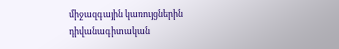միջազգային կառույցներին դիվանագիտական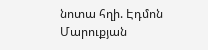նոտա հղի. Էդմոն Մարուքյան